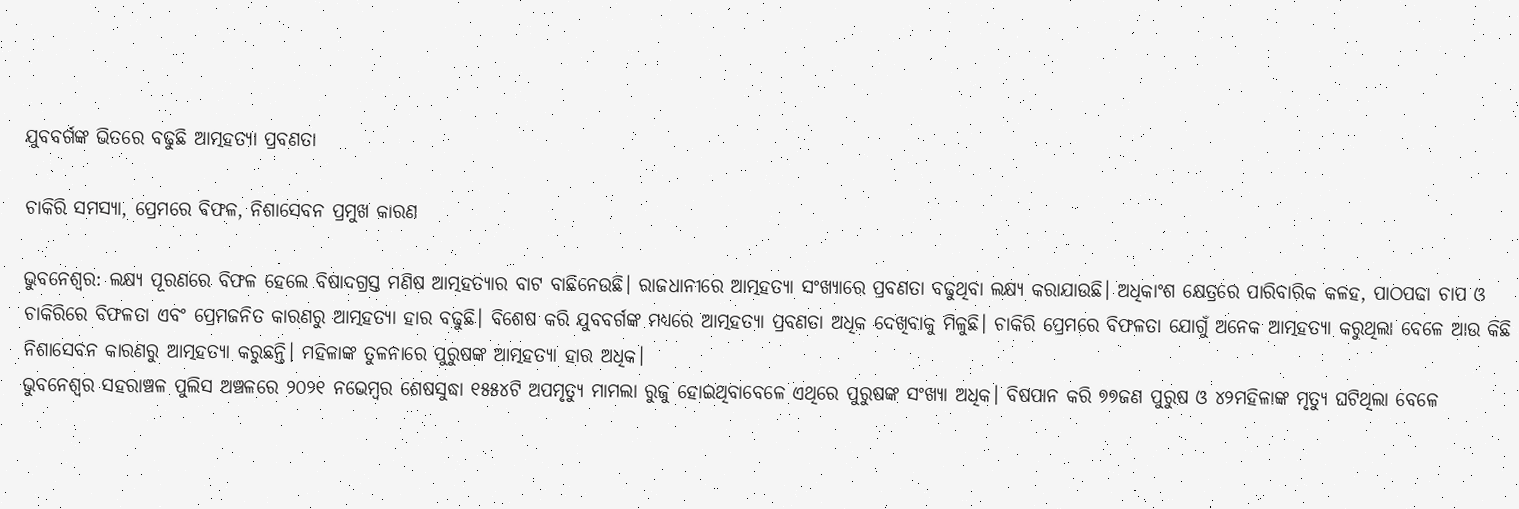ଯୁବବର୍ଗଙ୍କ ଭିତରେ ବଢୁଛି ଆତ୍ମହତ୍ୟା ପ୍ରବଣତା

ଚାକିରି ସମସ୍ୟା, ପ୍ରେମରେ ବିଫଳ, ନିଶାସେବନ ପ୍ରମୁଖ କାରଣ

ଭୁବନେଶ୍ୱର: ଲକ୍ଷ୍ୟ ପୂରଣରେ ବିଫଳ ହେଲେ ବିଷାଦଗ୍ରସ୍ତ ମଣିଷ ଆତ୍ମହତ୍ୟାର ବାଟ ବାଛିନେଉଛି। ରାଜଧାନୀରେ ଆତ୍ମହତ୍ୟା ସଂଖ୍ୟାରେ ପ୍ରବଣତା ବଢୁଥିବା ଲକ୍ଷ୍ୟ କରାଯାଉଛି। ଅଧିକାଂଶ କ୍ଷେତ୍ରରେ ପାରିବାରିକ କଳହ, ପାଠପଢା ଚାପ ଓ ଚାକିରିରେ ବିଫଳତା ଏବଂ ପ୍ରେମଜନିତ କାରଣରୁ ଆତ୍ମହତ୍ୟା ହାର ବଢୁଛି। ବିଶେଷ କରି ଯୁବବର୍ଗଙ୍କ ମଧ୍ୟରେ ଆତ୍ମହତ୍ୟା ପ୍ରବଣତା ଅଧିକ ଦେଖିବାକୁ ମିଳୁଛି। ଚାକିରି ପ୍ରେମରେ ବିଫଳତା ଯୋଗୁଁ ଅନେକ ଆତ୍ମହତ୍ୟା କରୁଥିଲା ବେଳେ ଆଉ କିଛି ନିଶାସେବନ କାରଣରୁ ଆତ୍ମହତ୍ୟା କରୁଛନ୍ତି। ମହିଳାଙ୍କ ତୁଳନାରେ ପୁରୁଷଙ୍କ ଆତ୍ମହତ୍ୟା ହାର ଅଧିକ।
ଭୁବନେଶ୍ୱର ସହରାଞ୍ଚଳ ପୁଲିସ ଅଞ୍ଚଳରେ ୨୦୨୧ ନଭେମ୍ବର ଶେଷସୁଦ୍ଧା ୧୫୫୪ଟି ଅପମୃତ୍ୟୁ ମାମଲା ରୁଜୁ ହୋଇଥିବାବେଳେ ଏଥିରେ ପୁରୁଷଙ୍କ ସଂଖ୍ୟା ଅଧିକ। ବିଷପାନ କରି ୭୭ଜଣ ପୁରୁଷ ଓ ୪୨ମହିଳାଙ୍କ ମୃତ୍ୟୁ ଘଟିଥିଲା ବେଳେ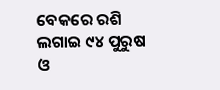ବେକରେ ରଶି ଲଗାଇ ୯୪ ପୁରୁଷ ଓ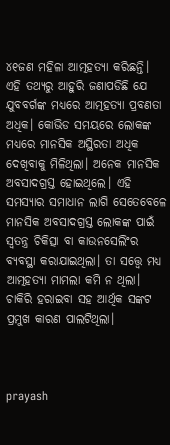୪୧ଜଣ ମହିଳା ଆତ୍ମହତ୍ୟା କରିଛନ୍ତି। ଏହି ତଥ୍ୟରୁ ଆହୁରି ଜଣାପଡିଛି ଯେ ଯୁବବର୍ଗଙ୍କ ମଧ୍ୟରେ ଆତ୍ମହତ୍ୟା ପ୍ରବଣତା ଅଧିକ। କୋଭିଡ ସମୟରେ ଲୋକଙ୍କ ମଧ୍ୟରେ ମାନସିକ ଅସ୍ଥିରତା ଅଧିକ ଦେଖିବାକୁ ମିଳିଥିଲା। ଅନେକ ମାନସିକ ଅବସାଦଗ୍ରସ୍ତ ହୋଇଥିଲେ। ଏହି ସମସ୍ୟାର ସମାଧାନ ଲାଗି ସେତେବେଳେ ମାନସିକ ଅବସାଦଗ୍ରସ୍ତ ଲୋକଙ୍କ ପାଇଁ ସ୍ୱତନ୍ତ୍ର ଚିକିତ୍ସା ବା କାଉନସେଲିଂର ବ୍ୟବସ୍ଥା କରାଯାଇଥିଲା। ତା ସତ୍ତ୍ୱେ ମଧ୍ୟ ଆତ୍ମହତ୍ୟା ମାମଲା କମି ନ ଥିଲା। ଚାକିରି ହରାଇବା ସହ ଆର୍ଥିକ ସଙ୍କଟ ପ୍ରମୁଖ କାରଣ ପାଲଟିଥିଲା।



prayash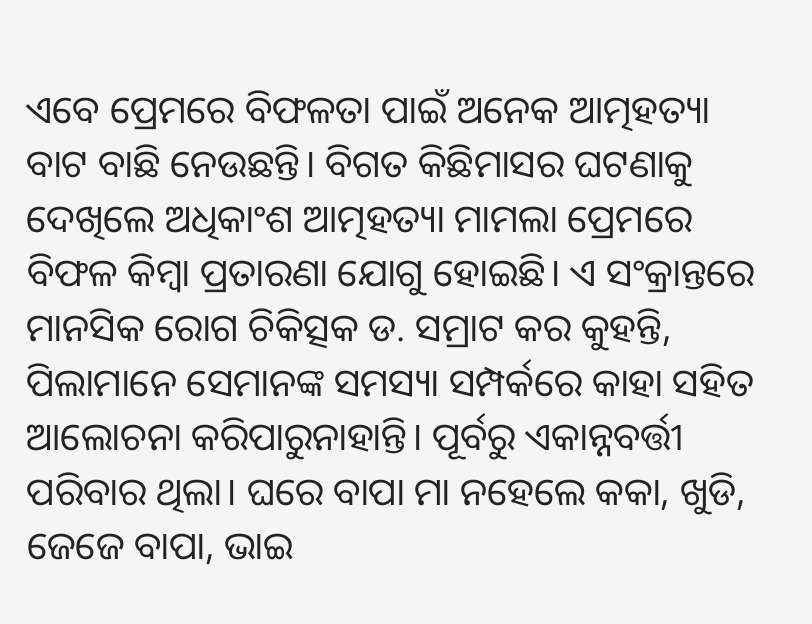ଏବେ ପ୍ରେମରେ ବିଫଳତା ପାଇଁ ଅନେକ ଆତ୍ମହତ୍ୟା ବାଟ ବାଛି ନେଉଛନ୍ତି। ବିଗତ କିଛିମାସର ଘଟଣାକୁ ଦେଖିଲେ ଅଧିକାଂଶ ଆତ୍ମହତ୍ୟା ମାମଲା ପ୍ରେମରେ ବିଫଳ କିମ୍ବା ପ୍ରତାରଣା ଯୋଗୁ ହୋଇଛି। ଏ ସଂକ୍ରାନ୍ତରେ ମାନସିକ ରୋଗ ଚିକିତ୍ସକ ଡ. ସମ୍ରାଟ କର କୁହନ୍ତି, ପିଲାମାନେ ସେମାନଙ୍କ ସମସ୍ୟା ସମ୍ପର୍କରେ କାହା ସହିତ ଆଲୋଚନା କରିପାରୁନାହାନ୍ତି। ପୂର୍ବରୁ ଏକାନ୍ନବର୍ତ୍ତୀ ପରିବାର ଥିଲା। ଘରେ ବାପା ମା ନହେଲେ କକା, ଖୁଡି, ଜେଜେ ବାପା, ଭାଇ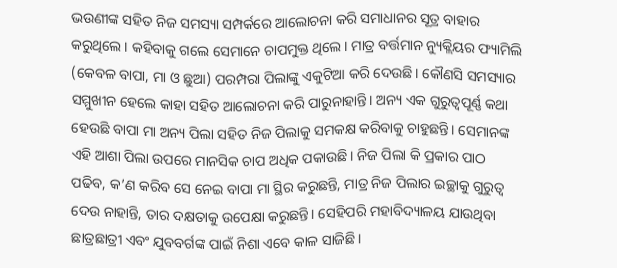ଭଉଣୀଙ୍କ ସହିତ ନିଜ ସମସ୍ୟା ସମ୍ପର୍କରେ ଆଲୋଚନା କରି ସମାଧାନର ସୂତ୍ର ବାହାର କରୁଥିଲେ। କହିବାକୁ ଗଲେ ସେମାନେ ଚାପମୁକ୍ତ ଥିଲେ। ମାତ୍ର ବର୍ତ୍ତମାନ ନ୍ୟୁକ୍ଲିୟର ଫ୍ୟାମିଲି (କେବଳ ବାପା, ମା ଓ ଛୁଆ) ପରମ୍ପରା ପିଲାଙ୍କୁ ଏକୁଟିଆ କରି ଦେଉଛି। କୌଣସି ସମସ୍ୟାର ସମ୍ମୁଖୀନ ହେଲେ କାହା ସହିତ ଆଲୋଚନା କରି ପାରୁନାହାନ୍ତି। ଅନ୍ୟ ଏକ ଗୁରୁତ୍ୱପୂର୍ଣ୍ଣ କଥା ହେଉଛି ବାପା ମା ଅନ୍ୟ ପିଲା ସହିତ ନିଜ ପିଲାକୁ ସମକକ୍ଷ କରିବାକୁ ଚାହୁଛନ୍ତି। ସେମାନଙ୍କ ଏହି ଆଶା ପିଲା ଉପରେ ମାନସିକ ଚାପ ଅଧିକ ପକାଉଛି। ନିଜ ପିଲା କି ପ୍ରକାର ପାଠ ପଢିବ, କ’ଣ କରିବ ସେ ନେଇ ବାପା ମା ସ୍ଥିର କରୁଛନ୍ତି, ମାତ୍ର ନିଜ ପିଲାର ଇଚ୍ଛାକୁ ଗୁରୁତ୍ୱ ଦେଉ ନାହାନ୍ତି, ତାର ଦକ୍ଷତାକୁ ଉପେକ୍ଷା କରୁଛନ୍ତି। ସେହିପରି ମହାବିଦ୍ୟାଳୟ ଯାଉଥିବା ଛାତ୍ରଛାତ୍ରୀ ଏବଂ ଯୁବବର୍ଗଙ୍କ ପାଇଁ ନିଶା ଏବେ କାଳ ସାଜିଛି।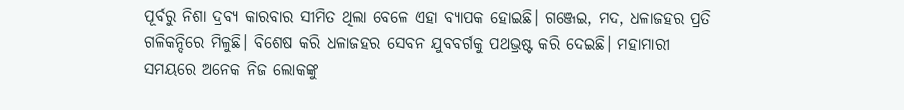ପୂର୍ବରୁ ନିଶା ଦ୍ରବ୍ୟ କାରବାର ସୀମିତ ଥିଲା ବେଳେ ଏହା ବ୍ୟାପକ ହୋଇଛି। ଗଞ୍ଜେଇ, ମଦ, ଧଳାଜହର ପ୍ରତି ଗଳିକନ୍ଦିରେ ମିଳୁଛି। ବିଶେଷ କରି ଧଳାଜହର ସେବନ ଯୁବବର୍ଗକୁ ପଥଭ୍ରଷ୍ଟ କରି ଦେଇଛି। ମହାମାରୀ ସମୟରେ ଅନେକ ନିଜ ଲୋକଙ୍କୁ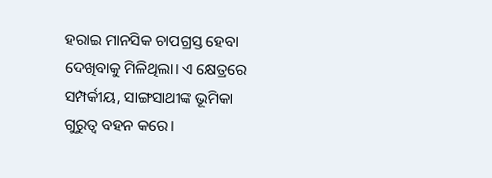ହରାଇ ମାନସିକ ଚାପଗ୍ରସ୍ତ ହେବା ଦେଖିବାକୁ ମିଳିଥିଲା। ଏ କ୍ଷେତ୍ରରେ ସମ୍ପର୍କୀୟ, ସାଙ୍ଗସାଥୀଙ୍କ ଭୂମିକା ଗୁରୁତ୍ୱ ବହନ କରେ।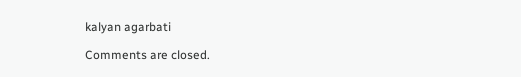kalyan agarbati

Comments are closed.